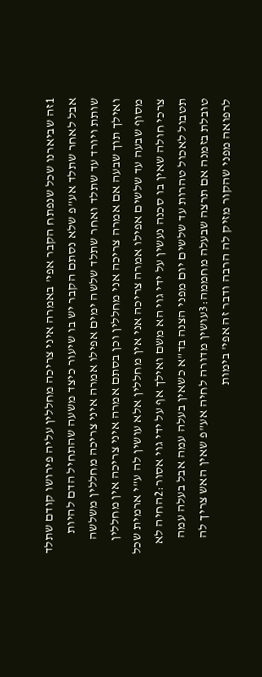1זה שביארנו שכל שנפתח הקבר אפי' באמרה איני צריכה מחללין עליה פירושו קודם שתלד אבל לאחר שתלד אע"פ שלא נסתם הקבר יש בו שיעור כיצד משעה שהתחיל הדם להיות שותת ויורד עד שתלד ואחר שתלד שלשה ימים אפילו אמרה איני צריכה מחללין משלשה ואילך תוך שבעה אם אמרה צריכה אני מחללין וכן בסתם אמרה איני צריכה אין מחללין מסוף שבעה עד שלשים אפילו אמרה צריכה אני אין מחללין אלא עושין לה ע"י ארמית שכל צרכי חולה שאין בו סכנה נעשין על ידי גוי הא משם ואילך אף על ידי גוי אסור:2החיה לא תטבול לאכול טהרות עד שלשים יום מפני הצנה בד"א כשאין בעלה עמה אבל בעלה עמה טובלת בזמנה אם תרצה שבעלה מחממה:3עושין מדורה לחיה אע"פ שאין האש צריך לה לרפואה מפני שהקור מזיק לה הרבה ודבר זה אפי' בימות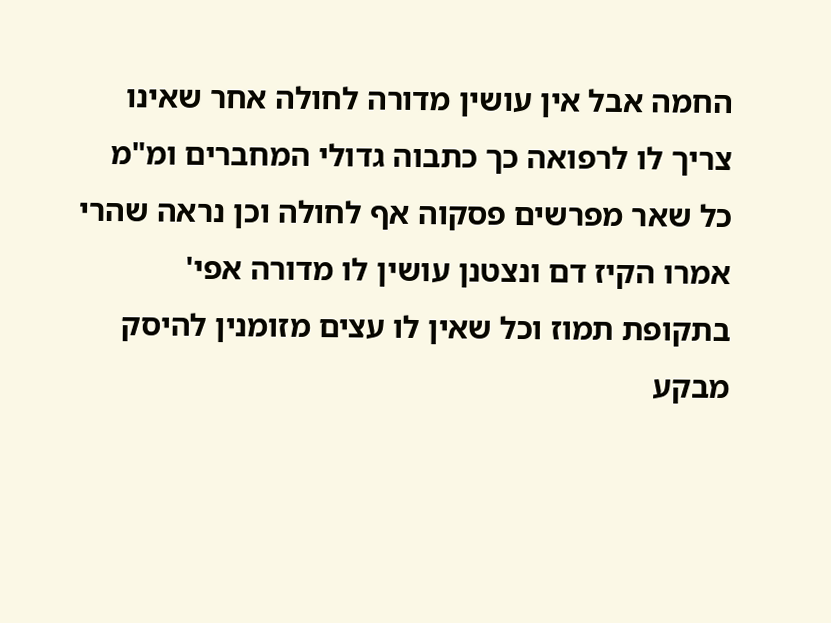החמה אבל אין עושין מדורה לחולה אחר שאינו צריך לו לרפואה כך כתבוה גדולי המחברים ומ"מ כל שאר מפרשים פסקוה אף לחולה וכן נראה שהרי אמרו הקיז דם ונצטנן עושין לו מדורה אפי' בתקופת תמוז וכל שאין לו עצים מזומנין להיסק מבקע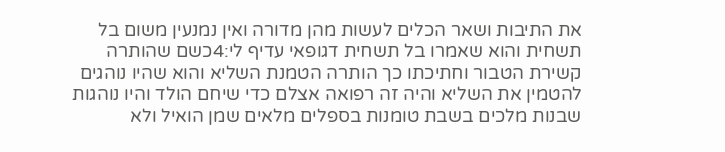את התיבות ושאר הכלים לעשות מהן מדורה ואין נמנעין משום בל תשחית והוא שאמרו בל תשחית דגופאי עדיף לי:4כשם שהותרה קשירת הטבור וחתיכתו כך הותרה הטמנת השליא והוא שהיו נוהגים להטמין את השליא והיה זה רפואה אצלם כדי שיחם הולד והיו נוהגות שבנות מלכים בשבת טומנות בספלים מלאים שמן הואיל ולא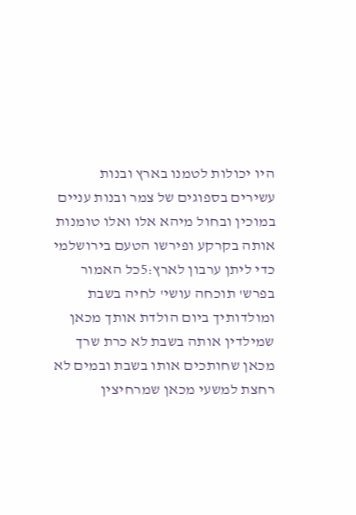היו יכולות לטמנו בארץ ובנות עשירים בספוגים של צמר ובנות עניים במוכין ובחול מיהא אלו ואלו טומנות אותה בקרקע ופירשו הטעם בירושלמי כדי ליתן ערבון לארץ:5כל האמור בפרש' תוכחה עושי' לחיה בשבת ומולדותיך ביום הולדת אותך מכאן שמילדין אותה בשבת לא כרת שרך מכאן שחותכים אותו בשבת ובמים לא רחצת למשעי מכאן שמרחיצין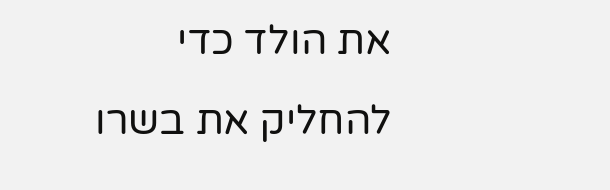את הולד כדי להחליק את בשרו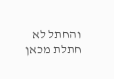והחתל לא חתלת מכאן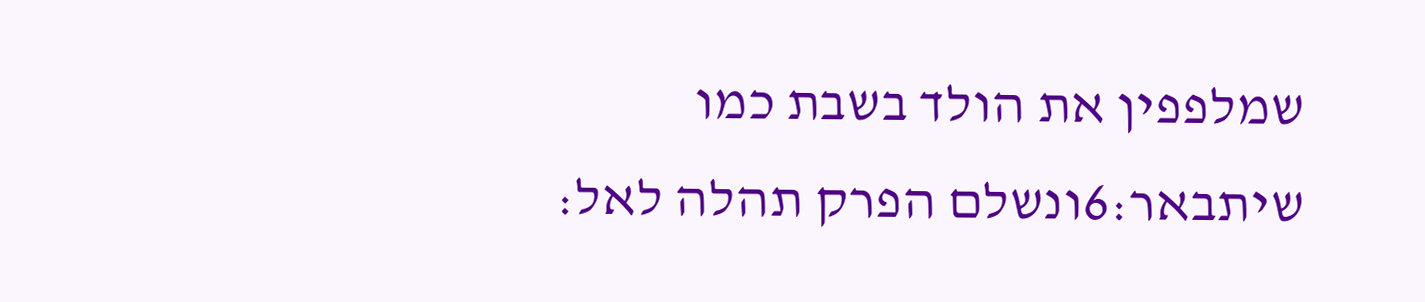שמלפפין את הולד בשבת כמו שיתבאר:6ונשלם הפרק תהלה לאל: